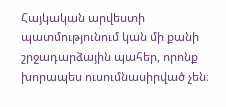Հայկական արվեստի պատմությունում կան մի քանի շրջադարձային պահեր, որոնք խորապես ուսումնասիրված չեն։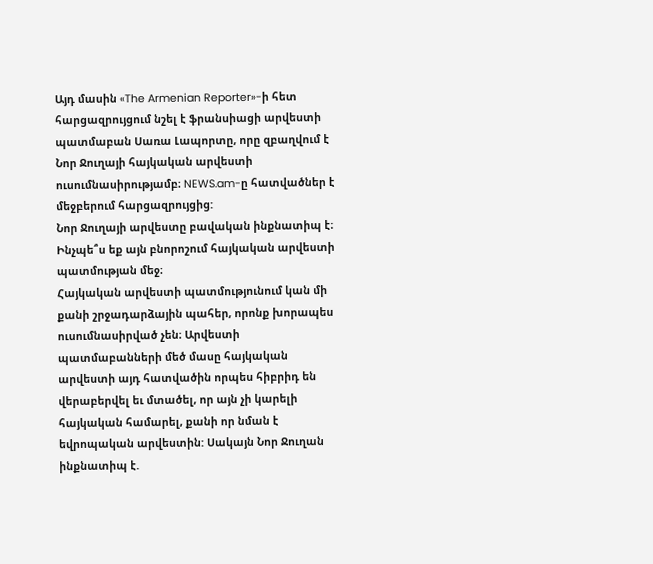Այդ մասին «The Armenian Reporter»-ի հետ հարցազրույցում նշել է ֆրանսիացի արվեստի պատմաբան Սառա Լապորտը, որը զբաղվում է Նոր Ջուղայի հայկական արվեստի ուսումնասիրությամբ։ NEWS.am-ը հատվածներ է մեջբերում հարցազրույցից:
Նոր Ջուղայի արվեստը բավական ինքնատիպ է։ Ինչպե՞ս եք այն բնորոշում հայկական արվեստի պատմության մեջ։
Հայկական արվեստի պատմությունում կան մի քանի շրջադարձային պահեր, որոնք խորապես ուսումնասիրված չեն։ Արվեստի պատմաբանների մեծ մասը հայկական արվեստի այդ հատվածին որպես հիբրիդ են վերաբերվել եւ մտածել, որ այն չի կարելի հայկական համարել, քանի որ նման է եվրոպական արվեստին: Սակայն Նոր Ջուղան ինքնատիպ է.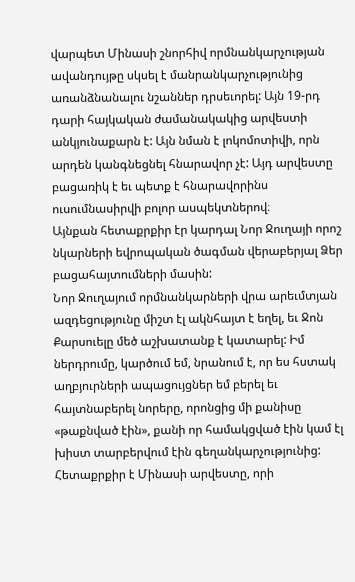վարպետ Մինասի շնորհիվ որմնանկարչության ավանդույթը սկսել է մանրանկարչությունից առանձնանալու նշաններ դրսեւորել: Այն 19-րդ դարի հայկական ժամանակակից արվեստի անկյունաքարն է: Այն նման է լոկոմոտիվի, որն արդեն կանգնեցնել հնարավոր չէ: Այդ արվեստը բացառիկ է եւ պետք է հնարավորինս ուսումնասիրվի բոլոր ասպեկտներով։
Այնքան հետաքրքիր էր կարդալ Նոր Ջուղայի որոշ նկարների եվրոպական ծագման վերաբերյալ Ձեր բացահայտումների մասին:
Նոր Ջուղայում որմնանկարների վրա արեւմտյան ազդեցությունը միշտ էլ ակնհայտ է եղել, եւ Ջոն Քարսուելը մեծ աշխատանք է կատարել: Իմ ներդրումը, կարծում եմ, նրանում է, որ ես հստակ աղբյուրների ապացույցներ եմ բերել եւ հայտնաբերել նորերը, որոնցից մի քանիսը «թաքնված էին», քանի որ համակցված էին կամ էլ խիստ տարբերվում էին գեղանկարչությունից: Հետաքրքիր է Մինասի արվեստը, որի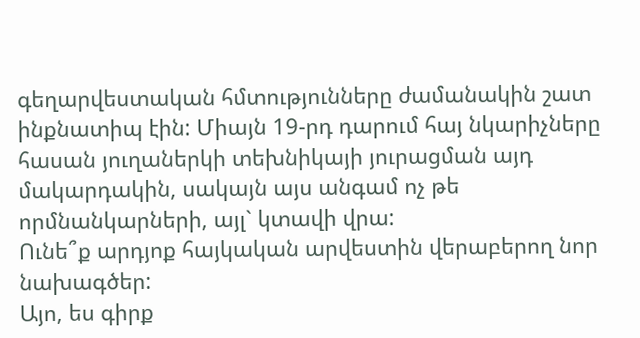գեղարվեստական հմտությունները ժամանակին շատ ինքնատիպ էին: Միայն 19-րդ դարում հայ նկարիչները հասան յուղաներկի տեխնիկայի յուրացման այդ մակարդակին, սակայն այս անգամ ոչ թե որմնանկարների, այլ` կտավի վրա:
Ունե՞ք արդյոք հայկական արվեստին վերաբերող նոր նախագծեր:
Այո, ես գիրք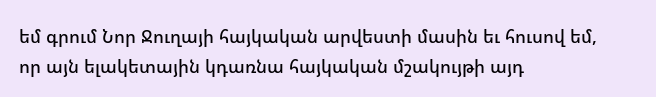եմ գրում Նոր Ջուղայի հայկական արվեստի մասին եւ հուսով եմ, որ այն ելակետային կդառնա հայկական մշակույթի այդ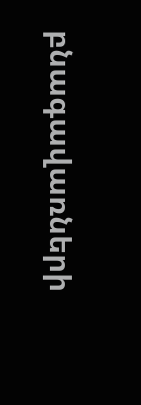բնագավառների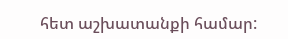հետ աշխատանքի համար: